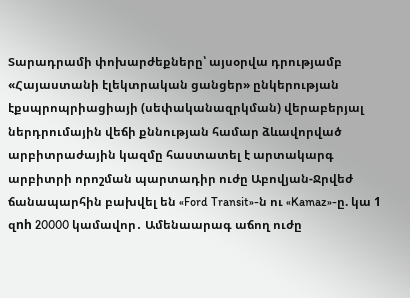Տարադրամի փոխարժեքները՝ այսօրվա դրությամբ «Հայաստանի էլեկտրական ցանցեր» ընկերության էքսպրոպրիացիայի (սեփականազրկման) վերաբերյալ ներդրումային վեճի քննության համար ձևավորված արբիտրաժային կազմը հաստատել է արտակարգ արբիտրի որոշման պարտադիր ուժը Աբովյան-Ջրվեժ ճանապարհին բախվել են «Ford Transit»-ն ու «Kamaz»-ը. կա 1 զnh 20000 կամավոր․ Ամենաարագ աճող ուժը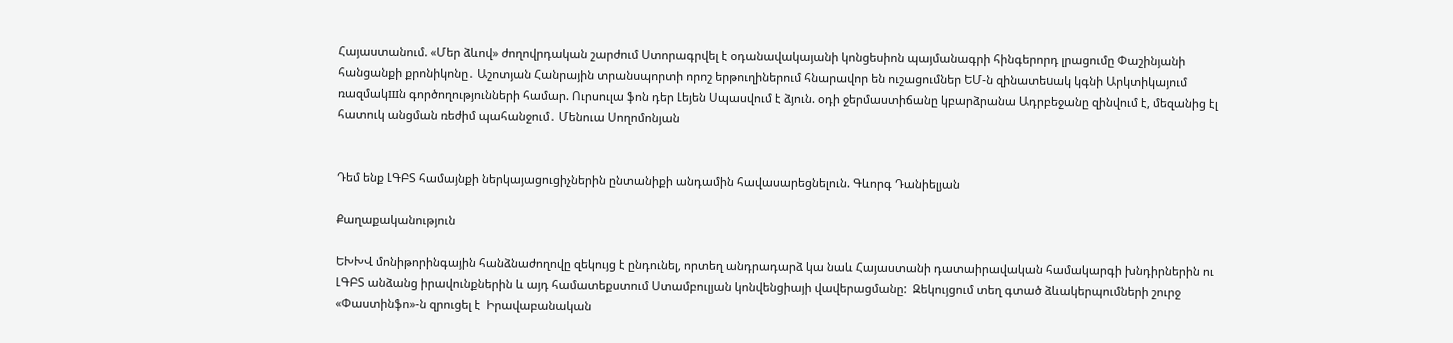Հայաստանում. «Մեր ձևով» ժողովրդական շարժում Ստորագրվել է օդանավակայանի կոնցեսիոն պայմանագրի հինգերորդ լրացումը Փաշինյանի հանցանքի քրոնիկոնը․ Աշոտյան Հանրային տրանսպորտի որոշ երթուղիներում հնարավոր են ուշացումներ ԵՄ-ն զինատեuակ կգնի Արկտիկայում ռազմակшն գործողությունների համար. Ուրսուլա ֆոն դեր Լեյեն Սպասվում է ձյուն. օդի ջերմաստիճանը կբարձրանա Ադրբեջանը զինվում է, մեզանից էլ հատուկ անցման ռեժիմ պահանջում․ Մենուա Սողոմոնյան


Դեմ ենք ԼԳԲՏ համայնքի ներկայացուցիչներին ընտանիքի անդամին հավասարեցնելուն. Գևորգ Դանիելյան

Քաղաքականություն

ԵԽԽՎ մոնիթորինգային հանձնաժողովը զեկույց է ընդունել, որտեղ անդրադարձ կա նաև Հայաստանի դատաիրավական համակարգի խնդիրներին ու ԼԳԲՏ անձանց իրավունքներին և այդ համատեքստում Ստամբուլյան կոնվենցիայի վավերացմանը:  Զեկույցում տեղ գտած ձևակերպումների շուրջ «Փաստինֆո»-ն զրուցել է  Իրավաբանական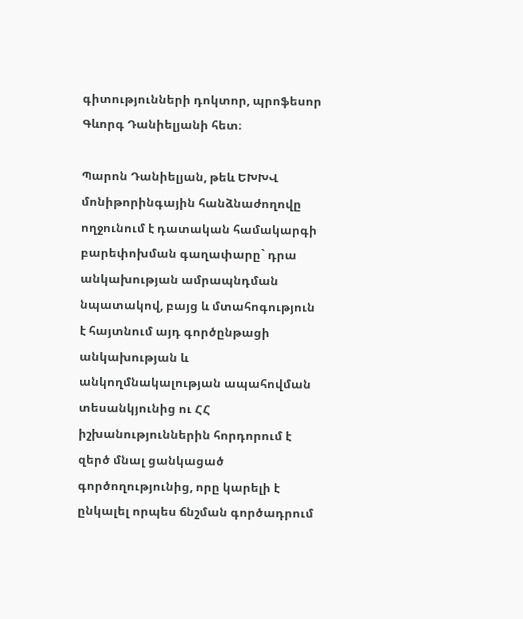գիտությունների դոկտոր, պրոֆեսոր Գևորգ Դանիելյանի հետ։

Պարոն Դանիելյան, թեև ԵԽԽՎ մոնիթորինգային հանձնաժողովը ողջունում է դատական համակարգի բարեփոխման գաղափարը` դրա անկախության ամրապնդման նպատակով, բայց և մտահոգություն է հայտնում այդ գործընթացի անկախության և անկողմնակալության ապահովման տեսանկյունից ու ՀՀ իշխանություններին հորդորում է զերծ մնալ ցանկացած գործողությունից, որը կարելի է ընկալել որպես ճնշման գործադրում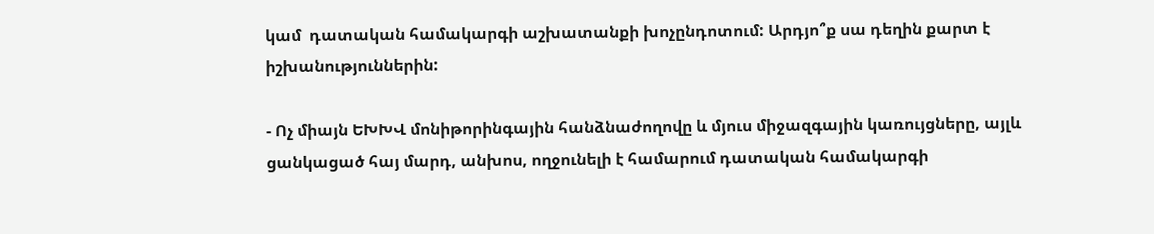կամ  դատական համակարգի աշխատանքի խոչընդոտում: Արդյո՞ք սա դեղին քարտ է իշխանություններին:

- Ոչ միայն ԵԽԽՎ մոնիթորինգային հանձնաժողովը և մյուս միջազգային կառույցները, այլև ցանկացած հայ մարդ, անխոս, ողջունելի է համարում դատական համակարգի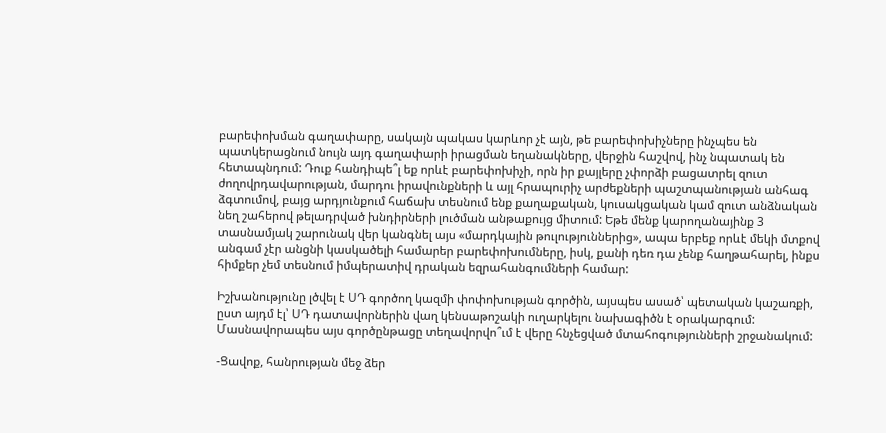բարեփոխման գաղափարը, սակայն պակաս կարևոր չէ այն, թե բարեփոխիչները ինչպես են պատկերացնում նույն այդ գաղափարի իրացման եղանակները, վերջին հաշվով, ինչ նպատակ են հետապնդում: Դուք հանդիպե՞լ եք որևէ բարեփոխիչի, որն իր քայլերը չփորձի բացատրել զուտ ժողովրդավարության, մարդու իրավունքների և այլ հրապուրիչ արժեքների պաշտպանության անհագ ձգտումով, բայց արդյունքում հաճախ տեսնում ենք քաղաքական, կուսակցական կամ զուտ անձնական նեղ շահերով թելադրված խնդիրների լուծման անթաքույց միտում: Եթե մենք կարողանայինք 3 տասնամյակ շարունակ վեր կանգնել այս «մարդկային թուլություններից», ապա երբեք որևէ մեկի մտքով անգամ չէր անցնի կասկածելի համարեր բարեփոխումները, իսկ, քանի դեռ դա չենք հաղթահարել, ինքս հիմքեր չեմ տեսնում իմպերատիվ դրական եզրահանգումների համար:

Իշխանությունը լծվել է ՍԴ գործող կազմի փոփոխության գործին, այսպես ասած՝ պետական կաշառքի, ըստ այդմ էլ՝ ՍԴ դատավորներին վաղ կենսաթոշակի ուղարկելու նախագիծն է օրակարգում: Մասնավորապես այս գործընթացը տեղավորվո՞ւմ է վերը հնչեցված մտահոգությունների շրջանակում:

-Ցավոք, հանրության մեջ ձեր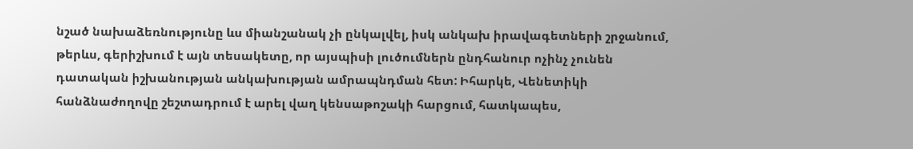նշած նախաձեռնությունը ևս միանշանակ չի ընկալվել, իսկ անկախ իրավագետների շրջանում, թերևս, գերիշխում է այն տեսակետը, որ այսպիսի լուծումներն ընդհանուր ոչինչ չունեն դատական իշխանության անկախության ամրապնդման հետ: Իհարկե, Վենետիկի հանձնաժողովը շեշտադրում է արել վաղ կենսաթոշակի հարցում, հատկապես,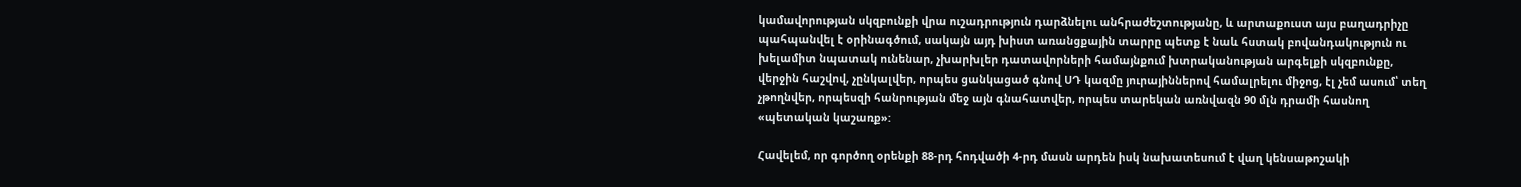կամավորության սկզբունքի վրա ուշադրություն դարձնելու անհրաժեշտությանը, և արտաքուստ այս բաղադրիչը պահպանվել է օրինագծում, սակայն այդ խիստ առանցքային տարրը պետք է նաև հստակ բովանդակություն ու խելամիտ նպատակ ունենար, չխարխլեր դատավորների համայնքում խտրականության արգելքի սկզբունքը, վերջին հաշվով, չընկալվեր, որպես ցանկացած գնով ՍԴ կազմը յուրայիններով համալրելու միջոց, էլ չեմ ասում՝ տեղ չթողնվեր, որպեսզի հանրության մեջ այն գնահատվեր, որպես տարեկան առնվազն 90 մլն դրամի հասնող «պետական կաշառք»:

Հավելեմ, որ գործող օրենքի 88-րդ հոդվածի 4-րդ մասն արդեն իսկ նախատեսում է վաղ կենսաթոշակի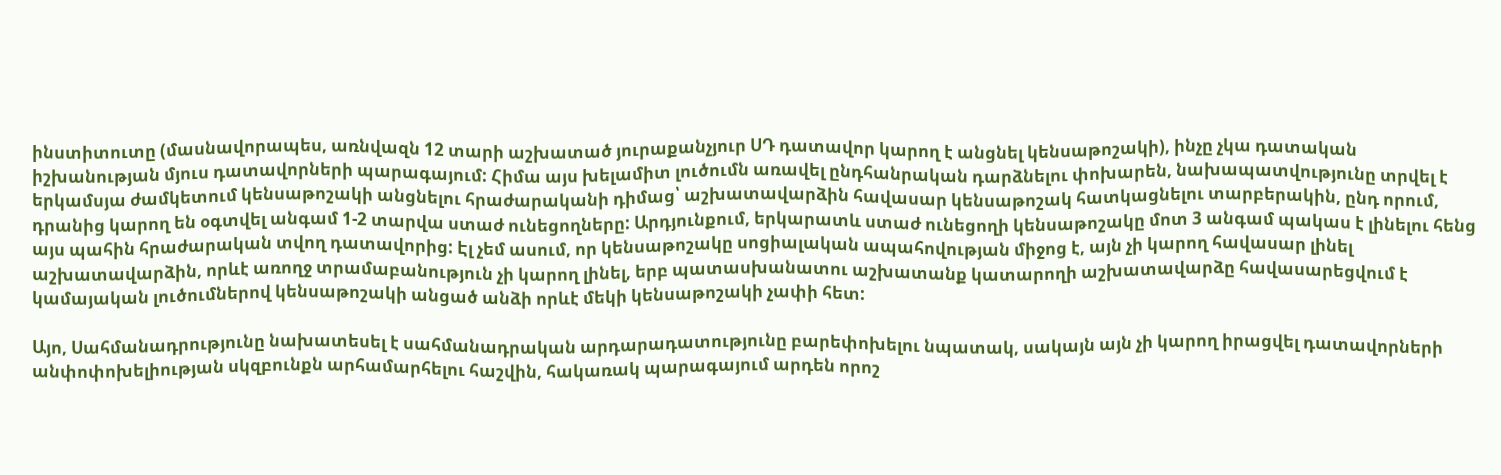ինստիտուտը (մասնավորապես, առնվազն 12 տարի աշխատած յուրաքանչյուր ՍԴ դատավոր կարող է անցնել կենսաթոշակի), ինչը չկա դատական իշխանության մյուս դատավորների պարագայում: Հիմա այս խելամիտ լուծումն առավել ընդհանրական դարձնելու փոխարեն, նախապատվությունը տրվել է երկամսյա ժամկետում կենսաթոշակի անցնելու հրաժարականի դիմաց՝ աշխատավարձին հավասար կենսաթոշակ հատկացնելու տարբերակին, ընդ որում, դրանից կարող են օգտվել անգամ 1-2 տարվա ստաժ ունեցողները: Արդյունքում, երկարատև ստաժ ունեցողի կենսաթոշակը մոտ 3 անգամ պակաս է լինելու հենց այս պահին հրաժարական տվող դատավորից: Էլ չեմ ասում, որ կենսաթոշակը սոցիալական ապահովության միջոց է, այն չի կարող հավասար լինել աշխատավարձին, որևէ առողջ տրամաբանություն չի կարող լինել, երբ պատասխանատու աշխատանք կատարողի աշխատավարձը հավասարեցվում է կամայական լուծումներով կենսաթոշակի անցած անձի որևէ մեկի կենսաթոշակի չափի հետ:

Այո, Սահմանադրությունը նախատեսել է սահմանադրական արդարադատությունը բարեփոխելու նպատակ, սակայն այն չի կարող իրացվել դատավորների անփոփոխելիության սկզբունքն արհամարհելու հաշվին, հակառակ պարագայում արդեն որոշ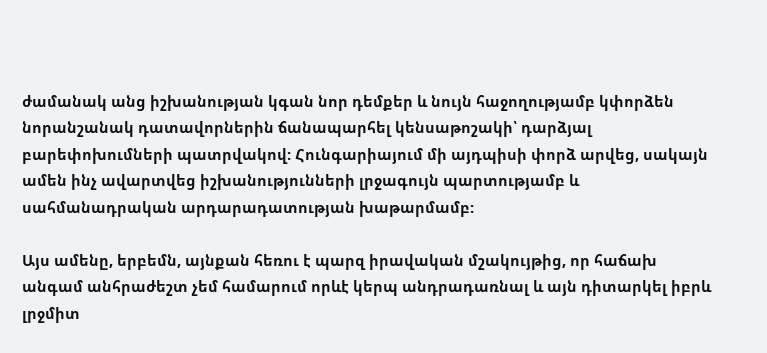ժամանակ անց իշխանության կգան նոր դեմքեր և նույն հաջողությամբ կփորձեն նորանշանակ դատավորներին ճանապարհել կենսաթոշակի՝ դարձյալ բարեփոխումների պատրվակով: Հունգարիայում մի այդպիսի փորձ արվեց, սակայն ամեն ինչ ավարտվեց իշխանությունների լրջագույն պարտությամբ և սահմանադրական արդարադատության խաթարմամբ:

Այս ամենը, երբեմն, այնքան հեռու է պարզ իրավական մշակույթից, որ հաճախ անգամ անհրաժեշտ չեմ համարում որևէ կերպ անդրադառնալ և այն դիտարկել իբրև լրջմիտ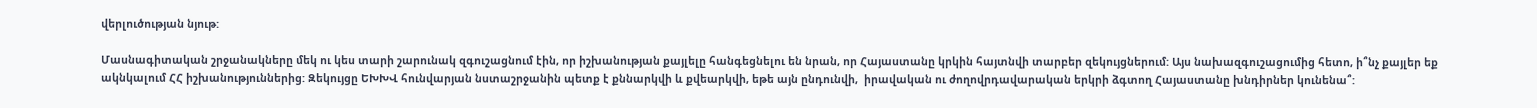վերլուծության նյութ:

Մասնագիտական շրջանակները մեկ ու կես տարի շարունակ զգուշացնում էին, որ իշխանության քայլելը հանգեցնելու են նրան, որ Հայաստանը կրկին հայտնվի տարբեր զեկույցներում: Այս նախազգուշացումից հետո, ի՞նչ քայլեր եք ակնկալում ՀՀ իշխանություններից: Զեկույցը ԵԽԽՎ հունվարյան նստաշրջանին պետք է քննարկվի և քվեարկվի, եթե այն ընդունվի,  իրավական ու ժողովրդավարական երկրի ձգտող Հայաստանը խնդիրներ կունենա՞: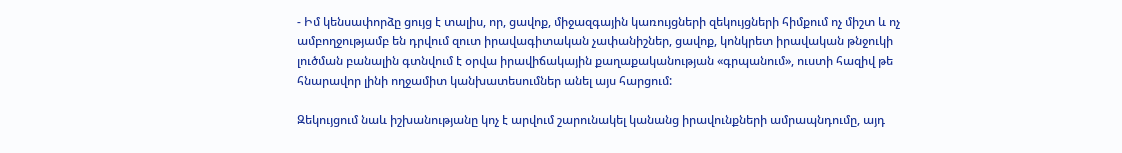- Իմ կենսափորձը ցույց է տալիս, որ, ցավոք, միջազգային կառույցների զեկույցների հիմքում ոչ միշտ և ոչ ամբողջությամբ են դրվում զուտ իրավագիտական չափանիշներ, ցավոք, կոնկրետ իրավական թնջուկի լուծման բանալին գտնվում է օրվա իրավիճակային քաղաքականության «գրպանում», ուստի հազիվ թե հնարավոր լինի ողջամիտ կանխատեսումներ անել այս հարցում:

Զեկույցում նաև իշխանությանը կոչ է արվում շարունակել կանանց իրավունքների ամրապնդումը, այդ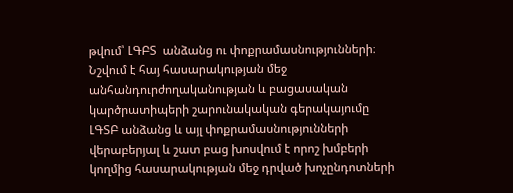թվում՝ ԼԳԲՏ  անձանց ու փոքրամասնությունների։ Նշվում է հայ հասարակության մեջ անհանդուրժողականության և բացասական կարծրատիպերի շարունակական գերակայումը ԼԳՏԲ անձանց և այլ փոքրամասնությունների վերաբերյալ և շատ բաց խոսվում է որոշ խմբերի կողմից հասարակության մեջ դրված խոչընդոտների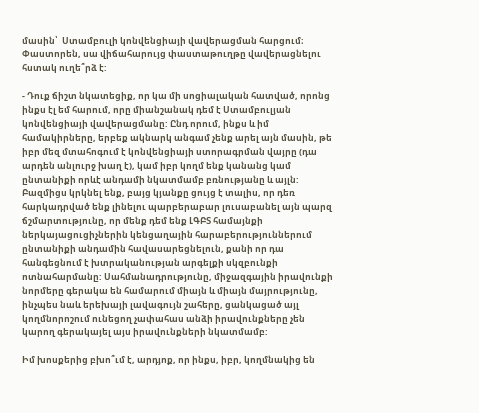մասին՝  Ստամբուլի կոնվենցիայի վավերացման հարցում։  Փաստորեն, սա վիճահարույց փաստաթուղթը վավերացնելու հստակ ուղե՞րձ է:

- Դուք ճիշտ նկատեցիք, որ կա մի սոցիալական հատված, որոնց ինքս էլ եմ հարում, որը միանշանակ դեմ է Ստամբուլյան կոնվենցիայի վավերացմանը: Ընդ որում, ինքս և իմ համակիրները, երբեք ակնարկ անգամ չենք արել այն մասին, թե իբր մեզ մտահոգում է կոնվենցիայի ստորագրման վայրը (դա արդեն անլուրջ խաղ է), կամ իբր կողմ ենք կանանց կամ ընտանիքի որևէ անդամի նկատմամբ բռնությանը և այլն: Բազմիցս կրկնել ենք, բայց կյանքը ցույց է տալիս, որ դեռ հարկադրված ենք լինելու պարբերաբար լուսաբանել այն պարզ ճշմարտությունը, որ մենք դեմ ենք ԼԳԲՏ համայնքի ներկայացուցիչներին կենցաղային հարաբերություններում ընտանիքի անդամին հավասարեցնելուն, քանի որ դա հանգեցնում է խտրականության արգելքի սկզբունքի ոտնահարմանը: Սահմանադրությունը, միջազգային իրավունքի նորմերը գերակա են համարում միայն և միայն մայրությունը, ինչպես նաև երեխայի լավագույն շահերը, ցանկացած այլ կողմնորոշում ունեցող չափահաս անձի իրավունքները չեն կարող գերակայել այս իրավունքների նկատմամբ:

Իմ խոսքերից բխո՞ւմ է, արդյոք, որ ինքս, իբր, կողմնակից են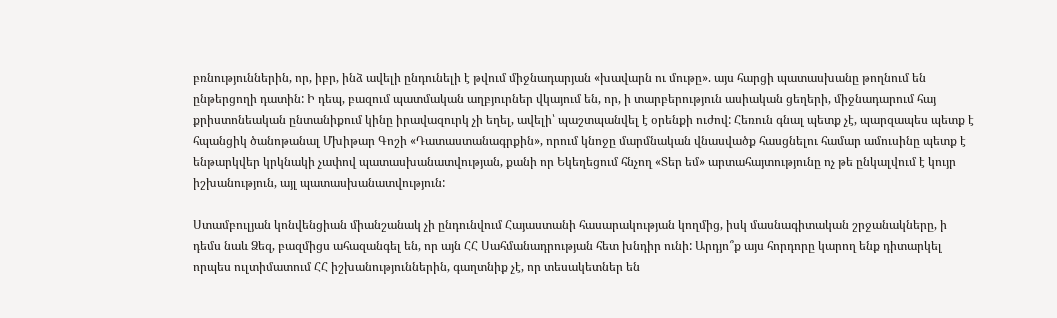բռնություններին, որ, իբր, ինձ ավելի ընդունելի է թվում միջնադարյան «խավարն ու մութը». այս հարցի պատասխանը թողնում են ընթերցողի դատին: Ի դեպ, բազում պատմական աղբյուրներ վկայում են, որ, ի տարբերություն ասիական ցեղերի, միջնադարում հայ քրիստոնեական ընտանիքում կինը իրավազուրկ չի եղել, ավելի՝ պաշտպանվել է օրենքի ուժով: Հեռուն գնալ պետք չէ, պարզապես պետք է հպանցիկ ծանոթանալ Մխիթար Գոշի «Դատաստանագրքին», որում կնոջը մարմնական վնասվածք հասցնելու համար ամուսինը պետք է ենթարկվեր կրկնակի չափով պատասխանատվության, քանի որ Եկեղեցում հնչող «Տեր եմ» արտահայտությունը ոչ թե ընկալվում է կույր իշխանություն, այլ պատասխանատվություն:

Ստամբուլյան կոնվենցիան միանշանակ չի ընդունվում Հայաստանի հասարակության կողմից, իսկ մասնագիտական շրջանակները, ի դեմս նաև Ձեզ, բազմիցս ահազանգել են, որ այն ՀՀ Սահմանադրության հետ խնդիր ունի: Արդյո՞ք այս հորդորը կարող ենք դիտարկել որպես ուլտիմատում ՀՀ իշխանություններին, գաղտնիք չէ, որ տեսակետներ են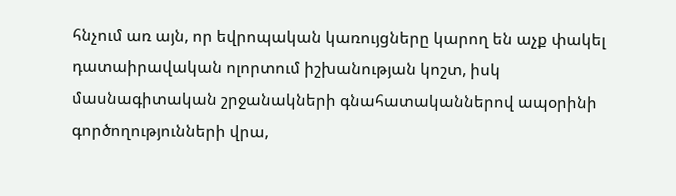հնչում առ այն, որ եվրոպական կառույցները կարող են աչք փակել դատաիրավական ոլորտում իշխանության կոշտ, իսկ մասնագիտական շրջանակների գնահատականներով ապօրինի գործողությունների վրա,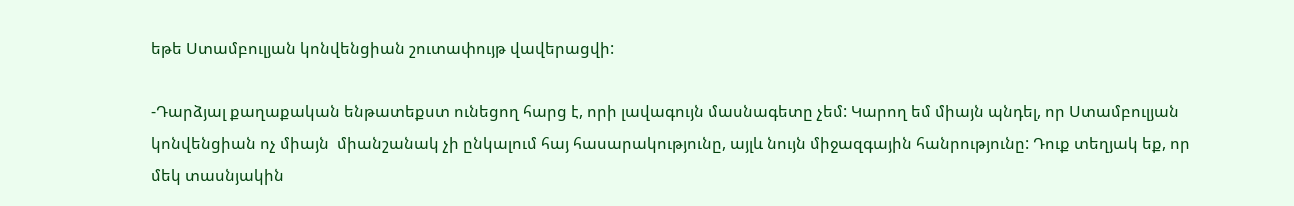եթե Ստամբուլյան կոնվենցիան շուտափույթ վավերացվի:

-Դարձյալ քաղաքական ենթատեքստ ունեցող հարց է, որի լավագույն մասնագետը չեմ: Կարող եմ միայն պնդել, որ Ստամբուլյան կոնվենցիան ոչ միայն  միանշանակ չի ընկալում հայ հասարակությունը, այլև նույն միջազգային հանրությունը: Դուք տեղյակ եք, որ մեկ տասնյակին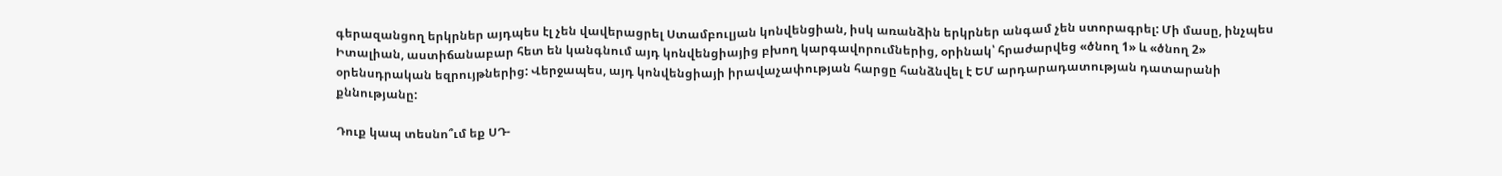գերազանցող երկրներ այդպես էլ չեն վավերացրել Ստամբուլյան կոնվենցիան, իսկ առանձին երկրներ անգամ չեն ստորագրել: Մի մասը, ինչպես Իտալիան, աստիճանաբար հետ են կանգնում այդ կոնվենցիայից բխող կարգավորումներից, օրինակ՝ հրաժարվեց «ծնող 1» և «ծնող 2» օրենսդրական եզրույթներից: Վերջապես, այդ կոնվենցիայի իրավաչափության հարցը հանձնվել է ԵՄ արդարադատության դատարանի քննությանը:

Դուք կապ տեսնո՞ւմ եք ՍԴ-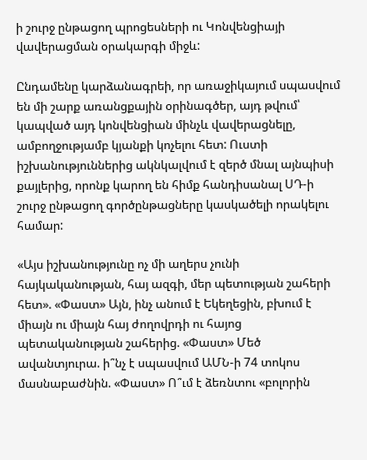ի շուրջ ընթացող պրոցեսների ու Կոնվենցիայի վավերացման օրակարգի միջև:

Ընդամենը կարձանագրեի, որ առաջիկայում սպասվում են մի շարք առանցքային օրինագծեր, այդ թվում՝ կապված այդ կոնվենցիան մինչև վավերացնելը, ամբողջությամբ կյանքի կոչելու հետ: Ուստի իշխանություններից ակնկալվում է զերծ մնալ այնպիսի քայլերից, որոնք կարող են հիմք հանդիսանալ ՍԴ-ի շուրջ ընթացող գործընթացները կասկածելի որակելու համար:

«Այս իշխանությունը ոչ մի աղերս չունի հայկականության, հայ ազգի, մեր պետության շահերի հետ». «Փաստ» Այն, ինչ անում է Եկեղեցին, բխում է միայն ու միայն հայ ժողովրդի ու հայոց պետականության շահերից. «Փաստ» Մեծ ավանտյուրա. ի՞նչ է սպասվում ԱՄՆ-ի 74 տոկոս մասնաբաժնին. «Փաստ» Ո՞ւմ է ձեռնտու «բոլորին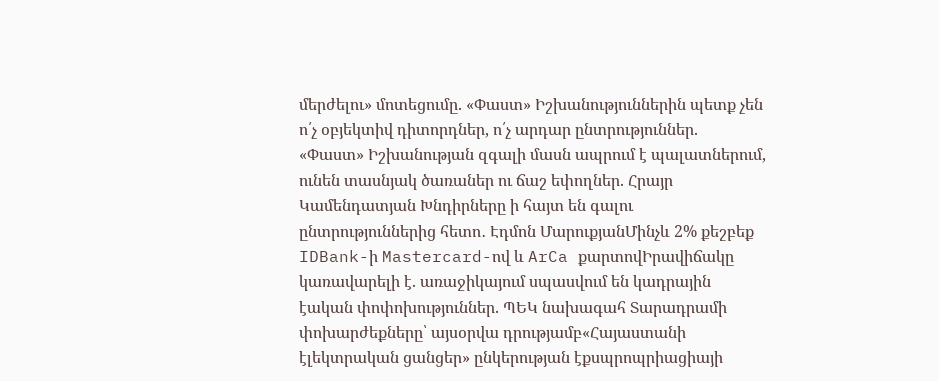մերժելու» մոտեցումը. «Փաստ» Իշխանություններին պետք չեն ո՛չ օբյեկտիվ դիտորդներ, ո՛չ արդար ընտրություններ. «Փաստ» Իշխանության զգալի մասն ապրում է պալատներում, ունեն տասնյակ ծառաներ ու ճաշ եփողներ. Հրայր Կամենդատյան Խնդիրները ի հայտ են գալու ընտրություններից հետո․ Էդմոն ՄարուքյանՄինչև 2% քեշբեք IDBank-ի Mastercard-ով և ArCa քարտովԻրավիճակը կառավարելի է. առաջիկայում սպասվում են կադրային էական փոփոխություններ. ՊԵԿ նախագահ Տարադրամի փոխարժեքները՝ այսօրվա դրությամբ«Հայաստանի էլեկտրական ցանցեր» ընկերության էքսպրոպրիացիայի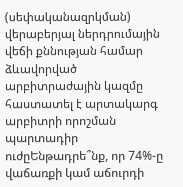(սեփականազրկման) վերաբերյալ ներդրումային վեճի քննության համար ձևավորված արբիտրաժային կազմը հաստատել է արտակարգ արբիտրի որոշման պարտադիր ուժըԵնթադրե՞նք, որ 74%-ը վաճառքի կամ աճուրդի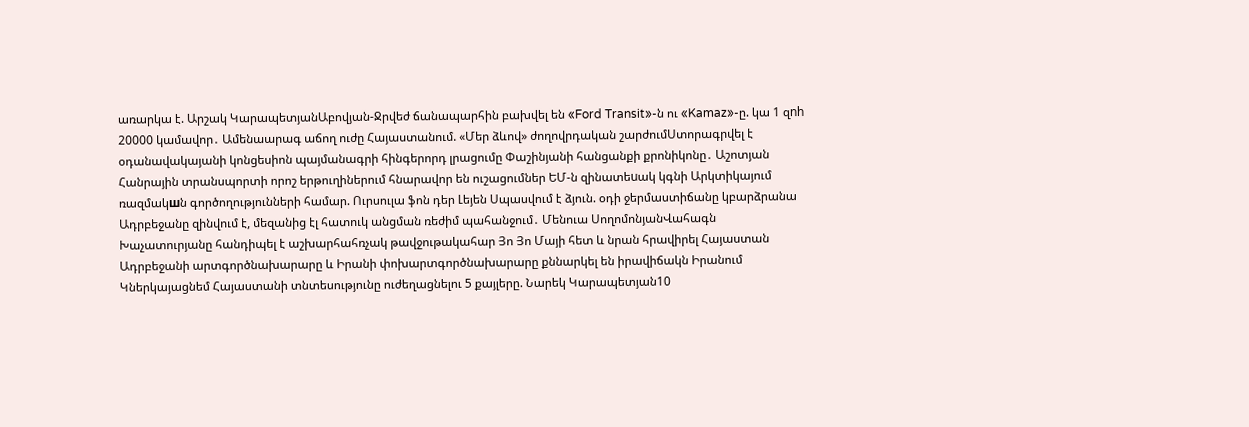առարկա է. Արշակ ԿարապետյանԱբովյան-Ջրվեժ ճանապարհին բախվել են «Ford Transit»-ն ու «Kamaz»-ը. կա 1 զnh 20000 կամավոր․ Ամենաարագ աճող ուժը Հայաստանում. «Մեր ձևով» ժողովրդական շարժումՍտորագրվել է օդանավակայանի կոնցեսիոն պայմանագրի հինգերորդ լրացումը Փաշինյանի հանցանքի քրոնիկոնը․ Աշոտյան Հանրային տրանսպորտի որոշ երթուղիներում հնարավոր են ուշացումներ ԵՄ-ն զինատեuակ կգնի Արկտիկայում ռազմակшն գործողությունների համար. Ուրսուլա ֆոն դեր Լեյեն Սպասվում է ձյուն. օդի ջերմաստիճանը կբարձրանա Ադրբեջանը զինվում է, մեզանից էլ հատուկ անցման ռեժիմ պահանջում․ Մենուա ՍողոմոնյանՎահագն Խաչատուրյանը հանդիպել է աշխարհահռչակ թավջութակահար Յո Յո Մայի հետ և նրան հրավիրել Հայաստան Ադրբեջանի արտգործնախարարը և Իրանի փոխարտգործնախարարը քննարկել են իրավիճակն Իրանում Կներկայացնեմ Հայաստանի տնտեսությունը ուժեղացնելու 5 քայլերը. Նարեկ Կարապետյան10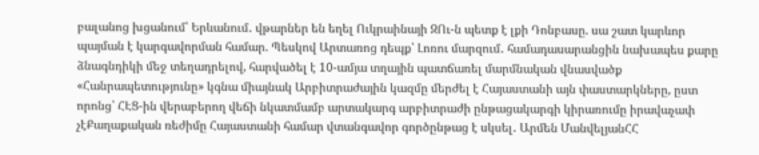բալանոց խցանում՝ Երևանում․ վթարներ են եղել Ուկրաինայի ԶՈւ-ն պետք է լքի Դոնբասը. սա շատ կարևոր պայման է կարգավորման համար. Պեսկով Արտառոց դեպք՝ Լոռու մարզում․ համադասարանցին նախապես քարը ձնագնդիկի մեջ տեղադրելով, հարվածել է 10-ամյա տղային պատճառել մարմնական վնասվածք «Հանրապետությունը» կգնա միայնակ Արբիտրաժային կազմը մերժել է Հայաստանի այն փաստարկները, ըստ որոնց՝ ՀԷՑ-ին վերաբերող վեճի նկատմամբ արտակարգ արբիտրաժի ընթացակարգի կիրառումը իրավաչափ չէՔաղաքական ռեժիմը Հայաստանի համար վտանգավոր գործընթաց է սկսել․ Արմեն ՄանվելյանՀՀ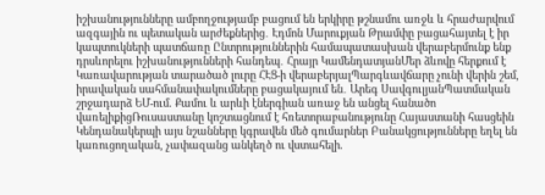իշխանությունները ամբողջությամբ բացում են երկիրը թշնամու առջև և հրաժարվում ազգային ու պետական արժեքներից․ Էդմոն Մարուքյան Թրամփը բացահայտել է իր կապտուկների պատճառը Ընտրություններին համապատասխան վերաբերմունք ենք դրսևորելու իշխանությունների հանդեպ․ Հրայր ԿամենդատյանՄեր ձևովը հերքում է Կառավարության տարածած լուրը ՀԷՑ-ի վերաբերյալՊարգևավճարը չունի վերին շեմ, իրավական սահմանափակումները բացակայում են․ Արեգ ՍավգուլյանՊատմական շրջադարձ ԵՄ-ում. Քամու և արևի էներգիան առաջ են անցել հանածո վառելիքիցՌուսաստանը կոշտացնում է հռետորաբանությունը Հայաստանի հասցեին Կենդանակերպի այս նշանները կգրավեն մեծ գումարներ Բանակցությունները եղել են կառուցողական, չափազանց անկեղծ ու վստահելի.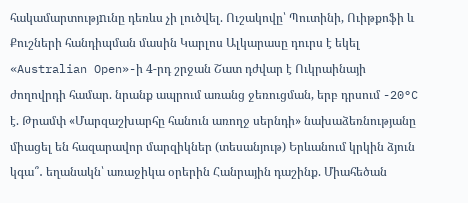հակամարտությnւնը դեռևս չի լուծվել. Ուշակովը՝ Պուտինի, Ուիթքոֆի և Քուշների հանդիպման մասին Կարլոս Ալկարասը դուրս է եկել «Australian Open»-ի 4-րդ շրջան Շատ դժվար է Ուկրաինայի ժողովրդի համար. նրանք ապրում առանց ջեռուցման, երբ դրսում -20°C է. Թրամփ «Մարզաշխարհը հանուն առողջ սերնդի» նախաձեռնությանը միացել են հազարավոր մարզիկներ (տեսանյութ) Երևանում կրկին ձյուն կգա՞․ եղանակն՝ առաջիկա օրերին Հանրային դաշինք. Միահեծան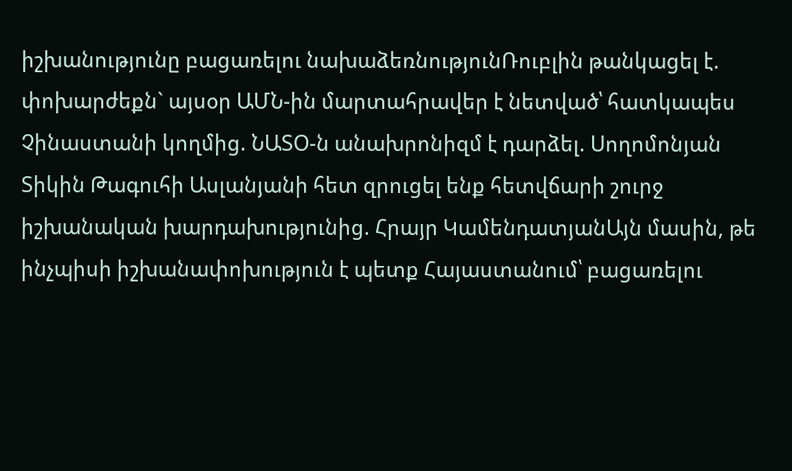իշխանությունը բացառելու նախաձեռնությունՌուբլին թանկացել է. փոխարժեքն` այսօր ԱՄՆ-ին մարտահրավեր է նետված՝ հատկապես Չինաստանի կողմից. ՆԱՏՕ-ն անախրոնիզմ է դարձել. Սողոմոնյան Տիկին Թագուհի Ասլանյանի հետ զրուցել ենք հետվճարի շուրջ իշխանական խարդախությունից. Հրայր ԿամենդատյանԱյն մասին, թե ինչպիսի իշխանափոխություն է պետք Հայաստանում՝ բացառելու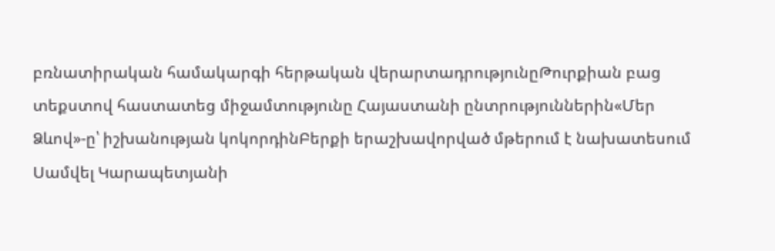բռնատիրական համակարգի հերթական վերարտադրությունըԹուրքիան բաց տեքստով հաստատեց միջամտությունը Հայաստանի ընտրություններին«Մեր Ձևով»-ը՝ իշխանության կոկորդինԲերքի երաշխավորված մթերում է նախատեսում Սամվել Կարապետյանի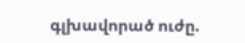գլխավորած ուժը.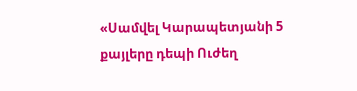«Սամվել Կարապետյանի 5 քայլերը դեպի Ուժեղ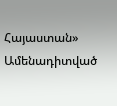Հայաստան»
Ամենադիտված